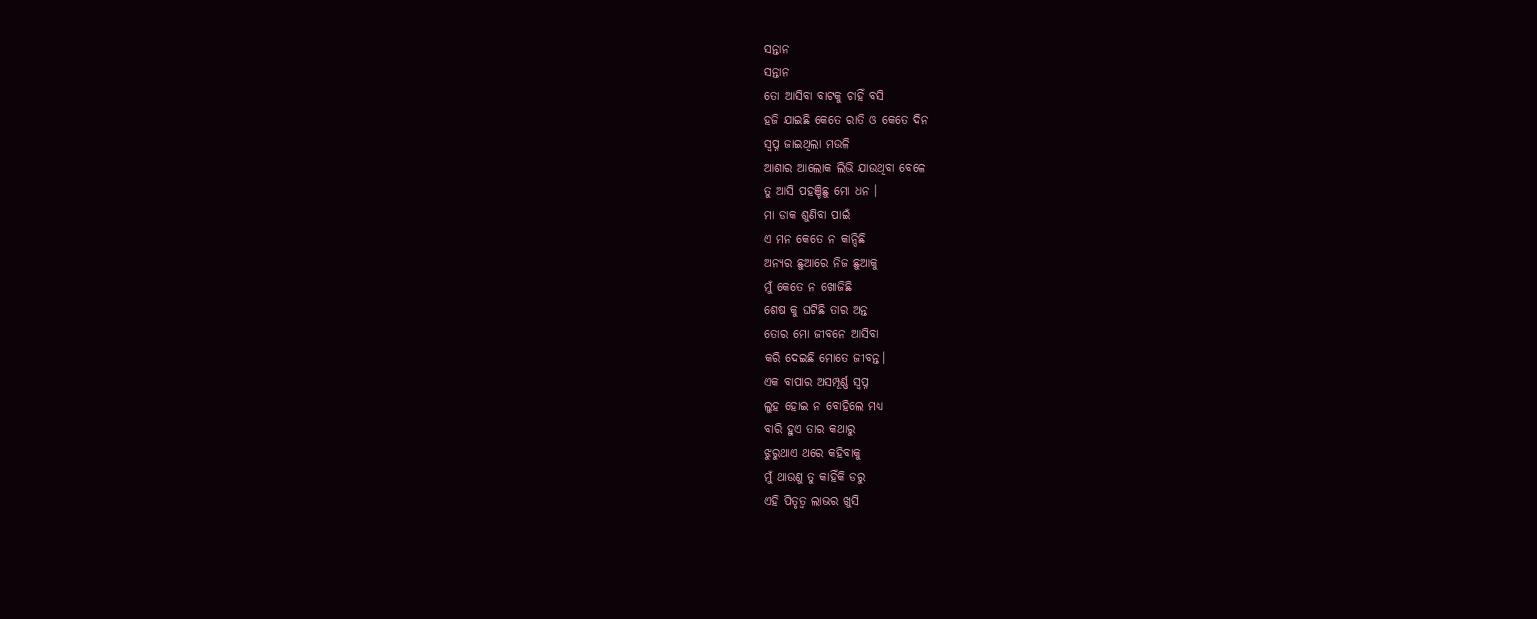ସନ୍ତାନ
ସନ୍ତାନ
ତୋ ଆସିବା ବାଟକୁ ଚାହିଁ ବସି
ହଜି ଯାଇଛି କେତେ ରାତି ଓ କେତେ ଦିନ
ସ୍ଵପ୍ନ ଜାଇଥିଲା ମଉଳି
ଆଶାର ଆଲୋକ ଲିଭି ଯାଉଥିବା ବେଳେ
ତୁ ଆସି ପହଞ୍ଚିଛୁ ମୋ ଧନ ।
ମା ଡାକ ଶୁଣିବା ପାଇଁ
ଏ ମନ କେତେ ନ କାନ୍ଦିଛି
ଅନ୍ୟର ଛୁଆରେ ନିଜ ଛୁଆକୁ
ମୁଁ କେତେ ନ ଖୋଜିଛି
ଶେଷ କୁ ଘଟିଛି ତାର ଅନ୍ତ
ତୋର ମୋ ଜୀବନେ ଆସିବା
କରି ଦେଇଛି ମୋତେ ଜୀବନ୍ତ।
ଏକ ବାପାର ଅସମ୍ପୂର୍ଣ୍ଣ ସ୍ଵପ୍ନ
ଲୁହ ହୋଇ ନ ବୋହିଲେ ମଧ୍ୟ
ବାରି ହୁଏ ତାର କଥାରୁ
ଝୁରୁଥାଏ ଥରେ କହିବାକୁ
ମୁଁ ଥାଉଣୁ ତୁ କାହିଁକି ଡରୁ
ଏହି ପିତୃତ୍ଵ ଲାଭର ଖୁସି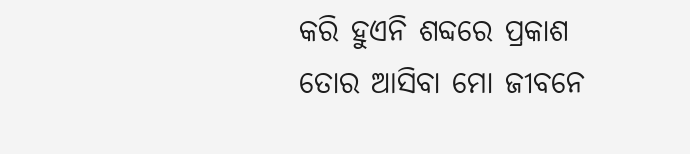କରି ହୁଏନି ଶବ୍ଦରେ ପ୍ରକାଶ
ତୋର ଆସିବା ମୋ ଜୀବନେ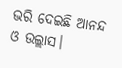ଭରି ଦେଇଛି ଆନନ୍ଦ ଓ ଉଲ୍ଲାସ।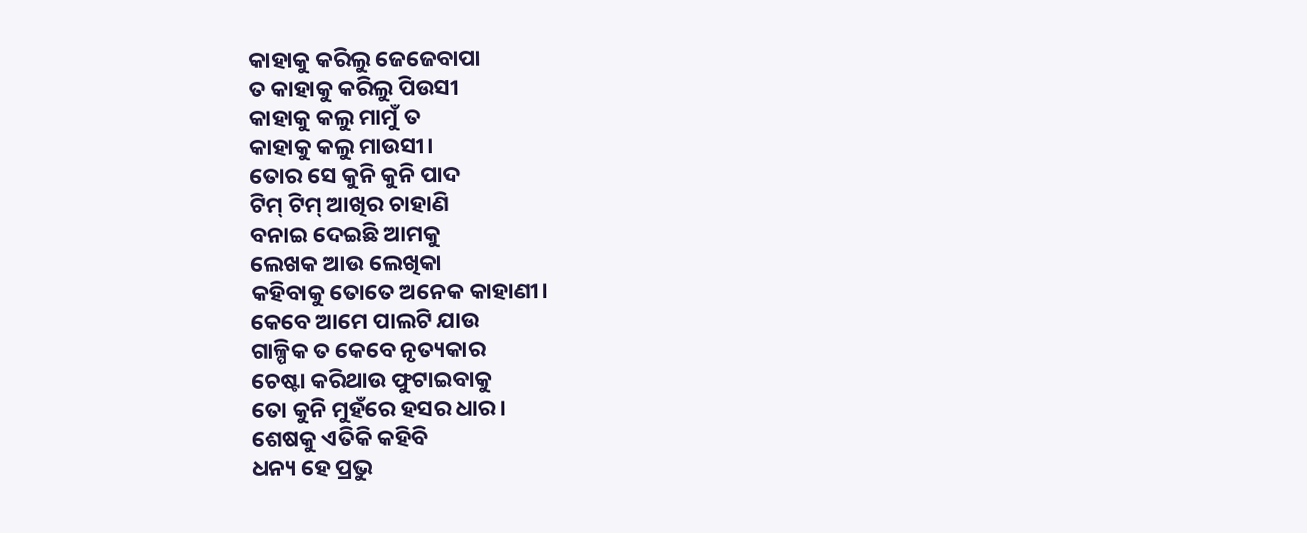କାହାକୁ କରିଲୁ ଜେଜେବାପା
ତ କାହାକୁ କରିଲୁ ପିଉସୀ
କାହାକୁ କଲୁ ମାମୁଁ ତ
କାହାକୁ କଲୁ ମାଉସୀ।
ତୋର ସେ କୁନି କୁନି ପାଦ
ଟିମ୍ ଟିମ୍ ଆଖିର ଚାହାଣି
ବନାଇ ଦେଇଛି ଆମକୁ
ଲେଖକ ଆଉ ଲେଖିକା
କହିବାକୁ ତୋତେ ଅନେକ କାହାଣୀ।
କେବେ ଆମେ ପାଲଟି ଯାଉ
ଗାଳ୍ପିକ ତ କେବେ ନୃତ୍ୟକାର
ଚେଷ୍ଟା କରିଥାଉ ଫୁଟାଇବାକୁ
ତୋ କୁନି ମୁହଁରେ ହସର ଧାର।
ଶେଷକୁ ଏତିକି କହିବି
ଧନ୍ୟ ହେ ପ୍ରଭୁ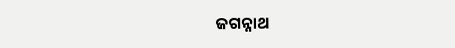ଜଗନ୍ନାଥ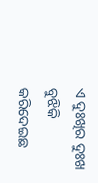ଏ ଦୁଃଖିର ଦୁଃଖ ବୁଝିକି
କରିଦେଇଛ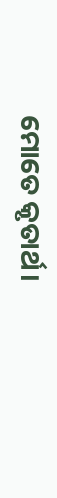ମୋତେ କୃତାର୍ଥ।